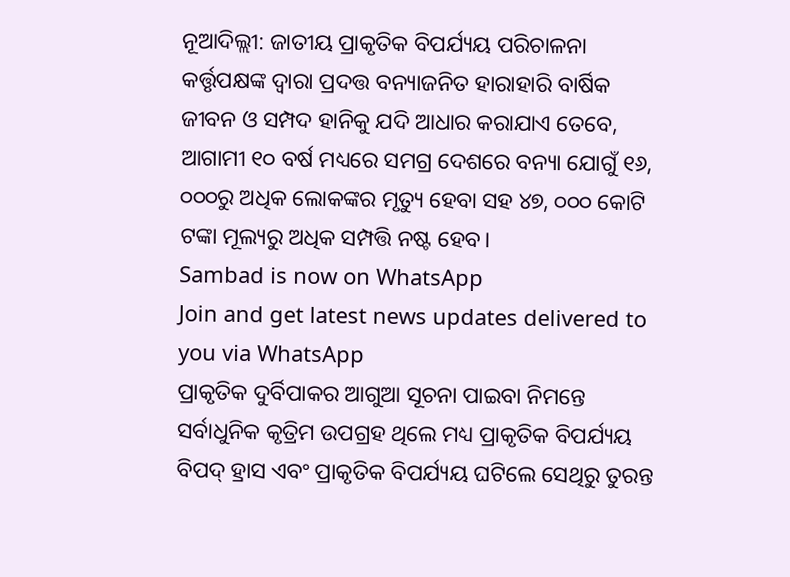ନୂଆଦିଲ୍ଲୀ: ଜାତୀୟ ପ୍ରାକୃତିକ ବିପର୍ଯ୍ୟୟ ପରିଚାଳନା କର୍ତ୍ତୃପକ୍ଷଙ୍କ ଦ୍ୱାରା ପ୍ରଦତ୍ତ ବନ୍ୟାଜନିତ ହାରାହାରି ବାର୍ଷିକ ଜୀବନ ଓ ସମ୍ପଦ ହାନିକୁ ଯଦି ଆଧାର କରାଯାଏ ତେବେ, ଆଗାମୀ ୧୦ ବର୍ଷ ମଧ୍ୟରେ ସମଗ୍ର ଦେଶରେ ବନ୍ୟା ଯୋଗୁଁ ୧୬, ୦୦୦ରୁ ଅଧିକ ଲୋକଙ୍କର ମୃତ୍ୟୁ ହେବା ସହ ୪୭, ୦୦୦ କୋଟି ଟଙ୍କା ମୂଲ୍ୟରୁ ଅଧିକ ସମ୍ପତ୍ତି ନଷ୍ଟ ହେବ।
Sambad is now on WhatsApp
Join and get latest news updates delivered to you via WhatsApp
ପ୍ରାକୃତିକ ଦୁର୍ବିପାକର ଆଗୁଆ ସୂଚନା ପାଇବା ନିମନ୍ତେ ସର୍ବାଧୁନିକ କୃତ୍ରିମ ଉପଗ୍ରହ ଥିଲେ ମଧ୍ୟ ପ୍ରାକୃତିକ ବିପର୍ଯ୍ୟୟ ବିପଦ୍ ହ୍ରାସ ଏବଂ ପ୍ରାକୃତିକ ବିପର୍ଯ୍ୟୟ ଘଟିଲେ ସେଥିରୁ ତୁରନ୍ତ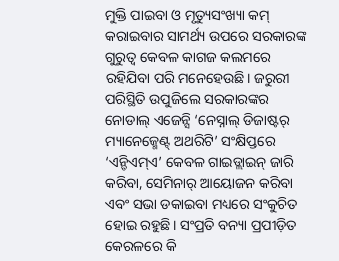ମୁକ୍ତି ପାଇବା ଓ ମୃତ୍ୟୁସଂଖ୍ୟା କମ୍ କରାଇବାର ସାମର୍ଥ୍ୟ ଉପରେ ସରକାରଙ୍କ ଗୁରୁତ୍ୱ କେବଳ କାଗଜ କଲମରେ ରହିଯିବା ପରି ମନେହେଉଛି। ଜରୁରୀ ପରିସ୍ଥିତି ଉପୁଜିଲେ ସରକାରଙ୍କର ନୋଡାଲ୍ ଏଜେନ୍ସି ‘ନେସ୍ନାଲ୍ ଡିଜାଷ୍ଟର୍ ମ୍ୟାନେଜ୍ମେଣ୍ଟ୍ ଅଥରିଟି’ ସଂକ୍ଷିପ୍ତରେ ‘ଏନ୍ଡିଏମ୍ଏ’ କେବଳ ଗାଇଡ୍ଲାଇନ୍ ଜାରି କରିବା, ସେମିନାର୍ ଆୟୋଜନ କରିବା ଏବଂ ସଭା ଡକାଇବା ମଧ୍ୟରେ ସଂକୁଚିତ ହୋଇ ରହୁଛି। ସଂପ୍ରତି ବନ୍ୟା ପ୍ରପୀଡ଼ିତ କେରଳରେ କି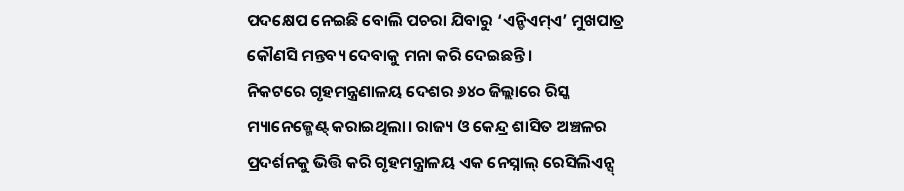ପଦକ୍ଷେପ ନେଇଛି ବୋଲି ପଚରା ଯିବାରୁ ‘ଏନ୍ଡିଏମ୍ଏ’ ମୁଖପାତ୍ର କୌଣସି ମନ୍ତବ୍ୟ ଦେବାକୁ ମନା କରି ଦେଇଛନ୍ତି।
ନିକଟରେ ଗୃହମନ୍ତ୍ରଣାଳୟ ଦେଶର ୬୪୦ ଜିଲ୍ଲାରେ ରିସ୍କ ମ୍ୟାନେଜ୍ମେଣ୍ଟ୍ କରାଇଥିଲା। ରାଜ୍ୟ ଓ କେନ୍ଦ୍ର ଶାସିତ ଅଞ୍ଚଳର ପ୍ରଦର୍ଶନକୁ ଭିତ୍ତି କରି ଗୃହମନ୍ତ୍ରାଳୟ ଏକ ନେସ୍ନାଲ୍ ରେସିଲିଏନ୍ସ୍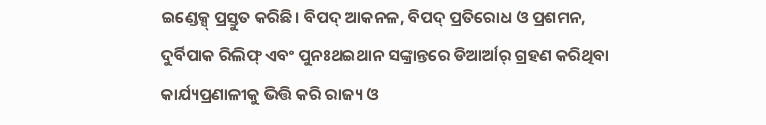ଇଣ୍ଡେକ୍ସ୍ ପ୍ରସ୍ତୁତ କରିଛି। ବିପଦ୍ ଆକନଳ, ବିପଦ୍ ପ୍ରତିରୋଧ ଓ ପ୍ରଶମନ, ଦୁର୍ବିପାକ ରିଲିଫ୍ ଏବଂ ପୁନଃଥଇଥାନ ସଙ୍କ୍ରାନ୍ତରେ ଡିଆର୍ଆର୍ ଗ୍ରହଣ କରିଥିବା କାର୍ଯ୍ୟପ୍ରଣାଳୀକୁ ଭିତ୍ତି କରି ରାଜ୍ୟ ଓ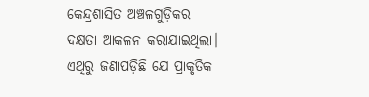କେନ୍ଦ୍ରଶାସିତ ଅଞ୍ଚଳଗୁଡ଼ିକର ଦକ୍ଷତା ଆକଳନ କରାଯାଇଥିଲା। ଏଥିରୁ ଜଣାପଡ଼ିଛି ଯେ ପ୍ରାକୃତିକ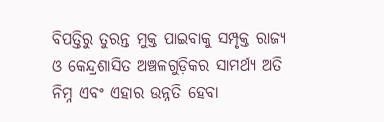ବିପତ୍ତିରୁ ତୁରନ୍ତ ମୁକ୍ତ ପାଇବାକୁ ସମ୍ପୃକ୍ତ ରାଜ୍ୟ ଓ କେନ୍ଦ୍ରଶାସିତ ଅଞ୍ଚଳଗୁଡ଼ିକର ସାମର୍ଥ୍ୟ ଅତି ନିମ୍ନ ଏବଂ ଏହାର ଉନ୍ନତି ହେବା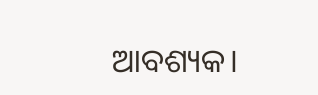ଆବଶ୍ୟକ।